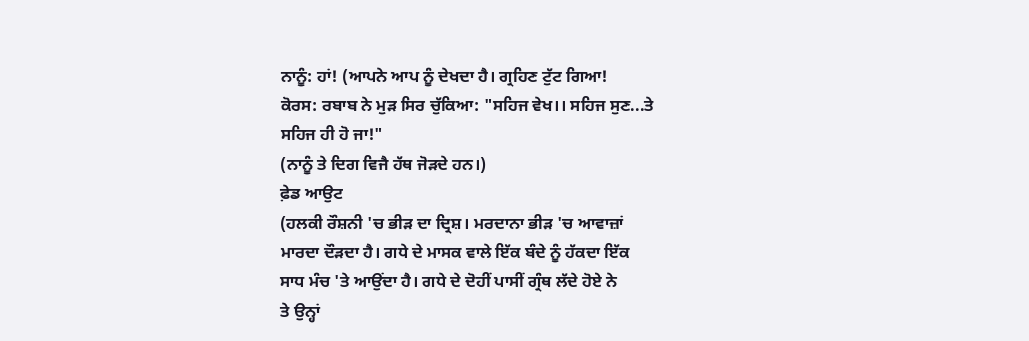ਨਾਨੂੰ: ਹਾਂ! (ਆਪਨੇ ਆਪ ਨੂੰ ਦੇਖਦਾ ਹੈ। ਗ੍ਰਹਿਣ ਟੁੱਟ ਗਿਆ!
ਕੋਰਸ: ਰਬਾਬ ਨੇ ਮੁੜ ਸਿਰ ਚੁੱਕਿਆ: "ਸਹਿਜ ਵੇਖ।। ਸਹਿਜ ਸੁਣ...ਤੇ
ਸਹਿਜ ਹੀ ਹੋ ਜਾ!"
(ਨਾਨੂੰ ਤੇ ਦਿਗ ਵਿਜੈ ਹੱਥ ਜੋੜਦੇ ਹਨ।)
ਫ਼ੇਡ ਆਉਟ
(ਹਲਕੀ ਰੌਸ਼ਨੀ 'ਚ ਭੀੜ ਦਾ ਦ੍ਰਿਸ਼। ਮਰਦਾਨਾ ਭੀੜ 'ਚ ਆਵਾਜ਼ਾਂ
ਮਾਰਦਾ ਦੌੜਦਾ ਹੈ। ਗਧੇ ਦੇ ਮਾਸਕ ਵਾਲੇ ਇੱਕ ਬੰਦੇ ਨੂੰ ਹੱਕਦਾ ਇੱਕ
ਸਾਧ ਮੰਚ 'ਤੇ ਆਉਂਦਾ ਹੈ। ਗਧੇ ਦੇ ਦੋਹੀਂ ਪਾਸੀਂ ਗ੍ਰੰਥ ਲੱਦੇ ਹੋਏ ਨੇ
ਤੇ ਉਨ੍ਹਾਂ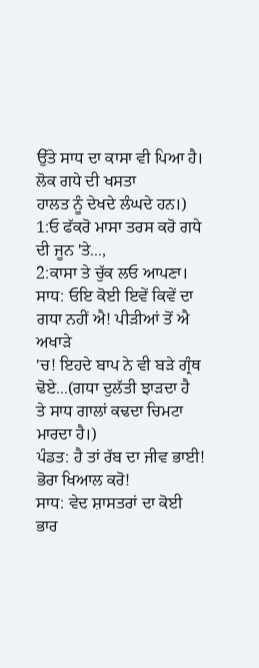ਉੱਤੇ ਸਾਧ ਦਾ ਕਾਸਾ ਵੀ ਪਿਆ ਹੈ। ਲੋਕ ਗਧੇ ਦੀ ਖਸਤਾ
ਹਾਲਤ ਨੂੰ ਦੇਖਦੇ ਲੰਘਦੇ ਹਨ।)
1:ਓ ਫੱਕਰੋ ਮਾਸਾ ਤਰਸ ਕਰੋ ਗਧੇ ਦੀ ਜੂਨ 'ਤੇ...,
2:ਕਾਸਾ ਤੇ ਚੁੱਕ ਲਓ ਆਪਣਾ।
ਸਾਧ: ਓਇ ਕੋਈ ਇਵੇਂ ਕਿਵੇਂ ਦਾ ਗਧਾ ਨਹੀਂ ਐ! ਪੀੜੀਆਂ ਤੋਂ ਐ ਅਖਾੜੇ
'ਚ! ਇਹਦੇ ਬਾਪ ਨੇ ਵੀ ਬੜੇ ਗ੍ਰੰਥ ਢੋਏ...(ਗਧਾ ਦੁਲੱਤੀ ਝਾੜਦਾ ਹੈ
ਤੇ ਸਾਧ ਗਾਲਾਂ ਕਢਦਾ ਚਿਮਟਾ ਮਾਰਦਾ ਹੈ।)
ਪੰਡਤ: ਹੈ ਤਾਂ ਰੱਬ ਦਾ ਜੀਵ ਭਾਈ! ਭੋਰਾ ਖਿਆਲ ਕਰੋ!
ਸਾਧ: ਵੇਦ ਸ਼ਾਸਤਰਾਂ ਦਾ ਕੋਈ ਭਾਰ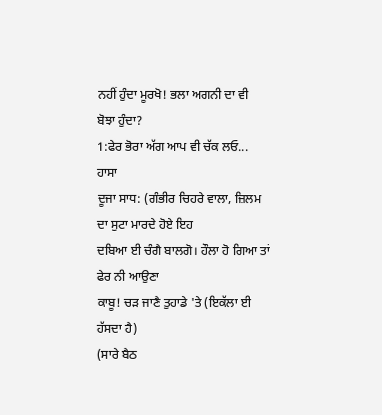ਨਹੀਂ ਹੁੰਦਾ ਮੂਰਖੋ! ਭਲਾ ਅਗਨੀ ਦਾ ਵੀ
ਬੋਝਾ ਹੁੰਦਾ?
1:ਫੇਰ ਭੋਰਾ ਅੱਗ ਆਪ ਵੀ ਚੱਕ ਲਓ...
ਹਾਸਾ
ਦੂਜਾ ਸਾਧ: (ਗੰਭੀਰ ਚਿਹਰੇ ਵਾਲਾ, ਜ਼ਿਲਮ ਦਾ ਸੁਟਾ ਮਾਰਦੇ ਹੋਏ ਇਹ
ਦਬਿਆ ਈ ਚੰਗੈ ਬਾਲਗੋ। ਹੌਲਾ ਹੋ ਗਿਆ ਤਾਂ ਫੇਰ ਨੀ ਆਉਣਾ
ਕਾਬੂ! ਚੜ ਜਾਣੈ ਤੁਹਾਡੇ 'ਤੇ (ਇਕੱਲਾ ਈ ਹੱਸਦਾ ਹੈ)
(ਸਾਰੇ ਬੈਠ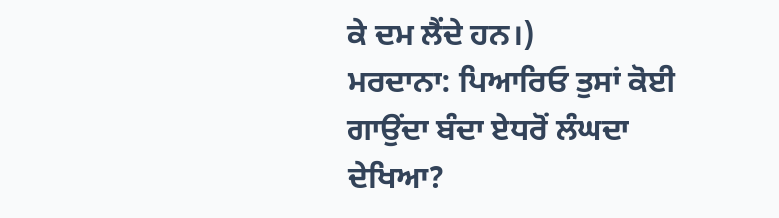ਕੇ ਦਮ ਲੈਂਦੇ ਹਨ।)
ਮਰਦਾਨਾ: ਪਿਆਰਿਓ ਤੁਸਾਂ ਕੋਈ ਗਾਉਂਦਾ ਬੰਦਾ ਏਧਰੋਂ ਲੰਘਦਾ ਦੇਖਿਆ?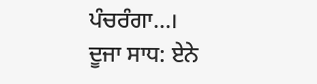ਪੰਚਰੰਗਾ...।
ਦੂਜਾ ਸਾਧ: ਏਨੇ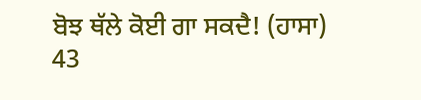ਬੋਝ ਥੱਲੇ ਕੋਈ ਗਾ ਸਕਦੈ! (ਹਾਸਾ)
43